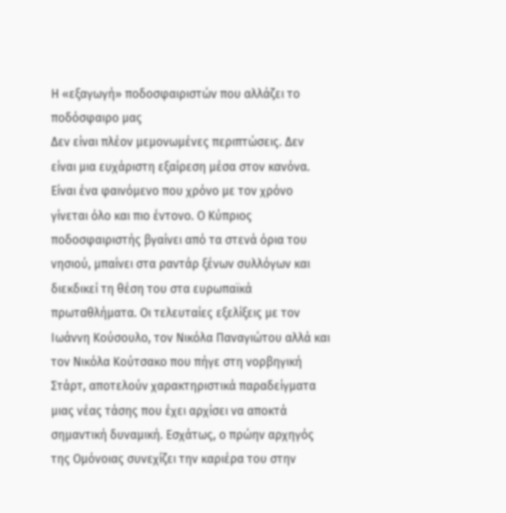Η «εξαγωγή» ποδοσφαιριστών που αλλάζει το ποδόσφαιρο μας
Δεν είναι πλέον μεμονωμένες περιπτώσεις. Δεν είναι μια ευχάριστη εξαίρεση μέσα στον κανόνα. Είναι ένα φαινόμενο που χρόνο με τον χρόνο γίνεται όλο και πιο έντονο. Ο Κύπριος ποδοσφαιριστής βγαίνει από τα στενά όρια του νησιού, μπαίνει στα ραντάρ ξένων συλλόγων και διεκδικεί τη θέση του στα ευρωπαϊκά πρωταθλήματα. Οι τελευταίες εξελίξεις με τον Ιωάννη Κούσουλο, τον Νικόλα Παναγιώτου αλλά και τον Νικόλα Κούτσακο που πήγε στη νορβηγική Στάρτ, αποτελούν χαρακτηριστικά παραδείγματα μιας νέας τάσης που έχει αρχίσει να αποκτά σημαντική δυναμική. Εσχάτως, ο πρώην αρχηγός της Ομόνοιας συνεχίζει την καριέρα του στην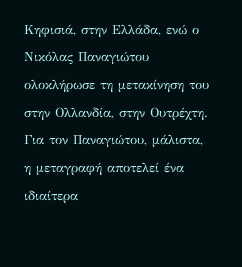Κηφισιά, στην Ελλάδα, ενώ ο Νικόλας Παναγιώτου ολοκλήρωσε τη μετακίνηση του στην Ολλανδία, στην Ουτρέχτη. Για τον Παναγιώτου, μάλιστα, η μεταγραφή αποτελεί ένα ιδιαίτερα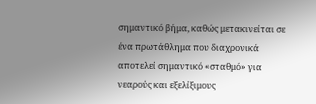σημαντικό βήμα, καθώς μετακινείται σε ένα πρωτάθλημα που διαχρονικά αποτελεί σημαντικό «σταθμό» για νεαρούς και εξελίξιμους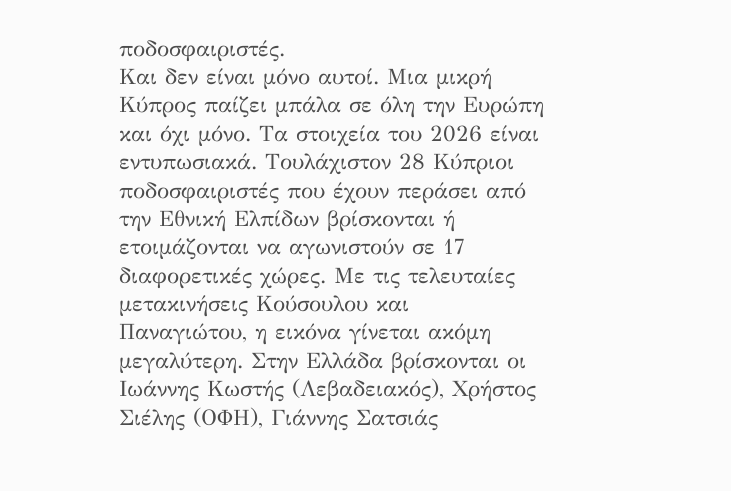ποδοσφαιριστές.
Και δεν είναι μόνο αυτοί. Μια μικρή Κύπρος παίζει μπάλα σε όλη την Ευρώπη και όχι μόνο. Τα στοιχεία του 2026 είναι εντυπωσιακά. Τουλάχιστον 28 Κύπριοι ποδοσφαιριστές που έχουν περάσει από την Εθνική Ελπίδων βρίσκονται ή ετοιμάζονται να αγωνιστούν σε 17 διαφορετικές χώρες. Με τις τελευταίες μετακινήσεις Κούσουλου και Παναγιώτου, η εικόνα γίνεται ακόμη μεγαλύτερη. Στην Ελλάδα βρίσκονται οι Ιωάννης Κωστής (Λεβαδειακός), Χρήστος Σιέλης (ΟΦΗ), Γιάννης Σατσιάς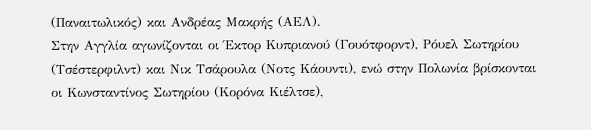(Παναιτωλικός) και Ανδρέας Μακρής (ΑΕΛ).
Στην Αγγλία αγωνίζονται οι Έκτορ Κυπριανού (Γουότφορντ), Ρόυελ Σωτηρίου (Τσέστερφιλντ) και Νικ Τσάρουλα (Νοτς Κάουντι), ενώ στην Πολωνία βρίσκονται οι Κωνσταντίνος Σωτηρίου (Κορόνα Κιέλτσε),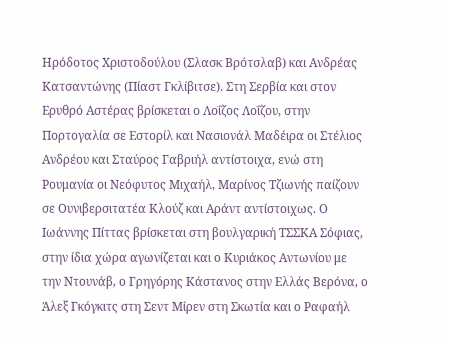Ηρόδοτος Χριστοδούλου (Σλασκ Βρότσλαβ) και Ανδρέας Κατσαντώνης (Πίαστ Γκλίβιτσε). Στη Σερβία και στον Ερυθρό Αστέρας βρίσκεται ο Λοΐζος Λοΐζου, στην Πορτογαλία σε Εστορίλ και Νασιονάλ Μαδέιρα οι Στέλιος Ανδρέου και Σταύρος Γαβριήλ αντίστοιχα, ενώ στη Ρουμανία οι Νεόφυτος Μιχαήλ, Μαρίνος Τζιωνής παίζουν σε Oυνιβερσιτατέα Κλούζ και Αράντ αντίστοιχως. Ο Ιωάννης Πίττας βρίσκεται στη βουλγαρική ΤΣΣΚΑ Σόφιας, στην ίδια χώρα αγωνίζεται και ο Κυριάκος Αντωνίου με την Ντουνάβ, ο Γρηγόρης Κάστανος στην Ελλάς Βερόνα, ο Άλεξ Γκόγκιτς στη Σεντ Μίρεν στη Σκωτία και ο Ραφαήλ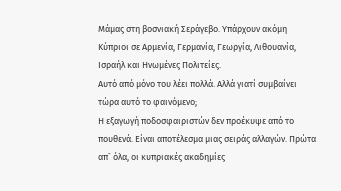Μάμας στη βοσνιακή Σεράγεβο. Υπάρχουν ακόμη Κύπριοι σε Αρμενία, Γερμανία, Γεωργία, Λιθουανία, Ισραήλ και Ηνωμένες Πολιτείες.
Αυτό από μόνο του λέει πολλά. Αλλά γιατί συμβαίνει τώρα αυτό το φαινόμενο;
Η εξαγωγή ποδοσφαιριστών δεν προέκυψε από το πουθενά. Είναι αποτέλεσμα μιας σειράς αλλαγών. Πρώτα απ` όλα, οι κυπριακές ακαδημίες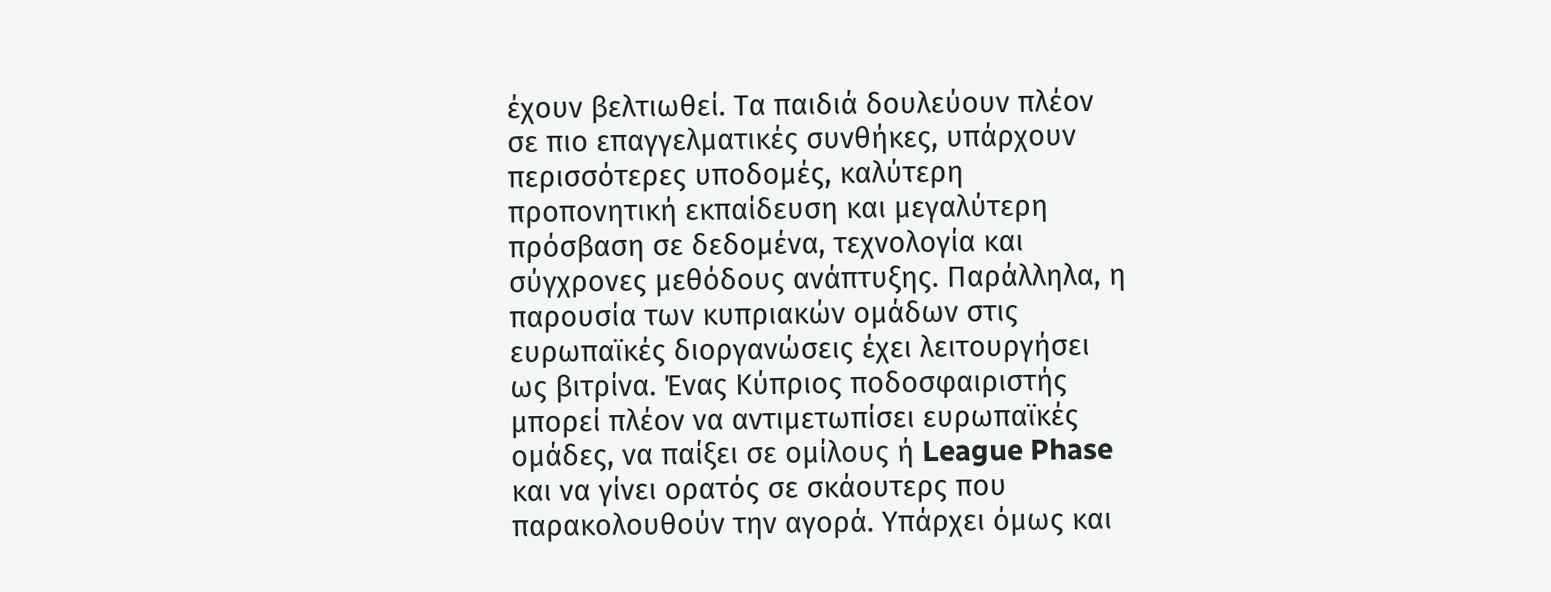έχουν βελτιωθεί. Τα παιδιά δουλεύουν πλέον σε πιο επαγγελματικές συνθήκες, υπάρχουν περισσότερες υποδομές, καλύτερη προπονητική εκπαίδευση και μεγαλύτερη πρόσβαση σε δεδομένα, τεχνολογία και σύγχρονες μεθόδους ανάπτυξης. Παράλληλα, η παρουσία των κυπριακών ομάδων στις ευρωπαϊκές διοργανώσεις έχει λειτουργήσει ως βιτρίνα. Ένας Κύπριος ποδοσφαιριστής μπορεί πλέον να αντιμετωπίσει ευρωπαϊκές ομάδες, να παίξει σε ομίλους ή League Phase και να γίνει ορατός σε σκάουτερς που παρακολουθούν την αγορά. Υπάρχει όμως και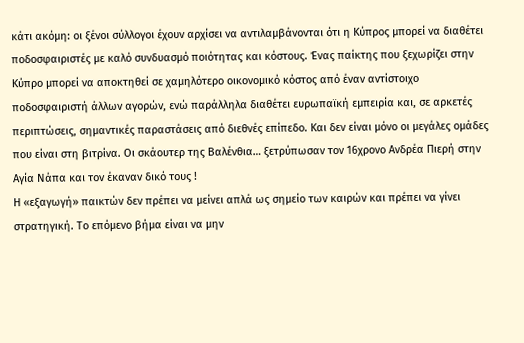κάτι ακόμη: οι ξένοι σύλλογοι έχουν αρχίσει να αντιλαμβάνονται ότι η Κύπρος μπορεί να διαθέτει ποδοσφαιριστές με καλό συνδυασμό ποιότητας και κόστους. Ένας παίκτης που ξεχωρίζει στην Κύπρο μπορεί να αποκτηθεί σε χαμηλότερο οικονομικό κόστος από έναν αντίστοιχο ποδοσφαιριστή άλλων αγορών, ενώ παράλληλα διαθέτει ευρωπαϊκή εμπειρία και, σε αρκετές περιπτώσεις, σημαντικές παραστάσεις από διεθνές επίπεδο. Και δεν είναι μόνο οι μεγάλες ομάδες που είναι στη βιτρίνα. Οι σκάουτερ της Βαλένθια… ξετρύπωσαν τον 16χρονο Ανδρέα Πιερή στην Αγία Νάπα και τον έκαναν δικό τους !
Η «εξαγωγή» παικτών δεν πρέπει να μείνει απλά ως σημείο των καιρών και πρέπει να γίνει στρατηγική. Το επόμενο βήμα είναι να μην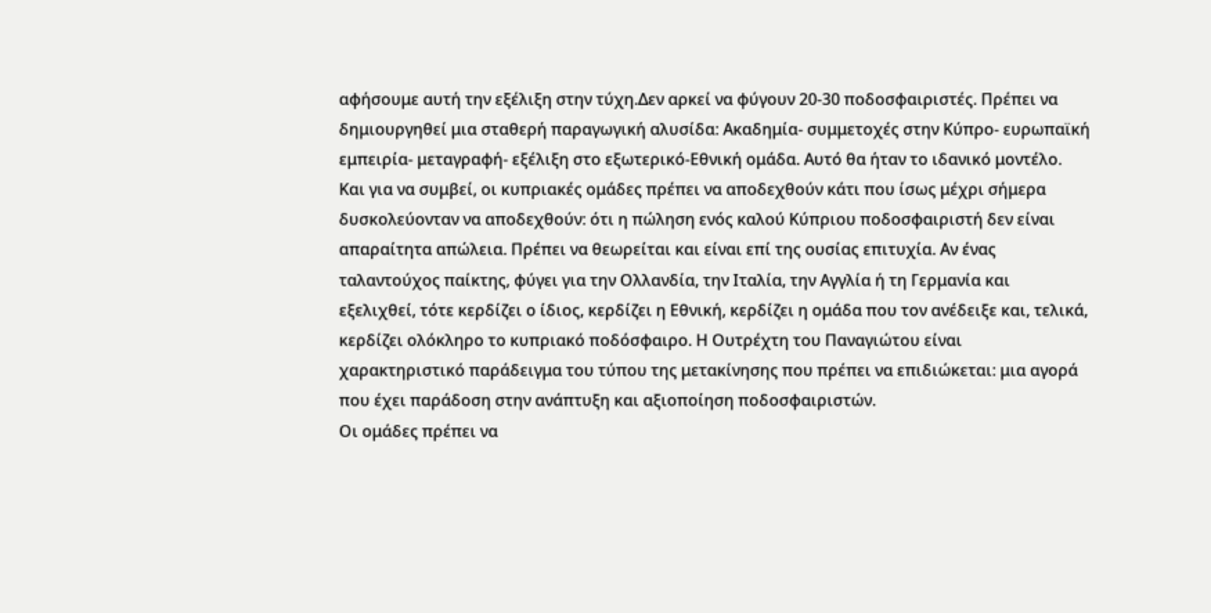αφήσουμε αυτή την εξέλιξη στην τύχη.Δεν αρκεί να φύγουν 20-30 ποδοσφαιριστές. Πρέπει να δημιουργηθεί μια σταθερή παραγωγική αλυσίδα: Ακαδημία- συμμετοχές στην Κύπρο- ευρωπαϊκή εμπειρία- μεταγραφή- εξέλιξη στο εξωτερικό-Εθνική ομάδα. Αυτό θα ήταν το ιδανικό μοντέλο. Και για να συμβεί, οι κυπριακές ομάδες πρέπει να αποδεχθούν κάτι που ίσως μέχρι σήμερα δυσκολεύονταν να αποδεχθούν: ότι η πώληση ενός καλού Κύπριου ποδοσφαιριστή δεν είναι απαραίτητα απώλεια. Πρέπει να θεωρείται και είναι επί της ουσίας επιτυχία. Αν ένας ταλαντούχος παίκτης, φύγει για την Ολλανδία, την Ιταλία, την Αγγλία ή τη Γερμανία και εξελιχθεί, τότε κερδίζει ο ίδιος, κερδίζει η Εθνική, κερδίζει η ομάδα που τον ανέδειξε και, τελικά, κερδίζει ολόκληρο το κυπριακό ποδόσφαιρο. Η Ουτρέχτη του Παναγιώτου είναι χαρακτηριστικό παράδειγμα του τύπου της μετακίνησης που πρέπει να επιδιώκεται: μια αγορά που έχει παράδοση στην ανάπτυξη και αξιοποίηση ποδοσφαιριστών.
Οι ομάδες πρέπει να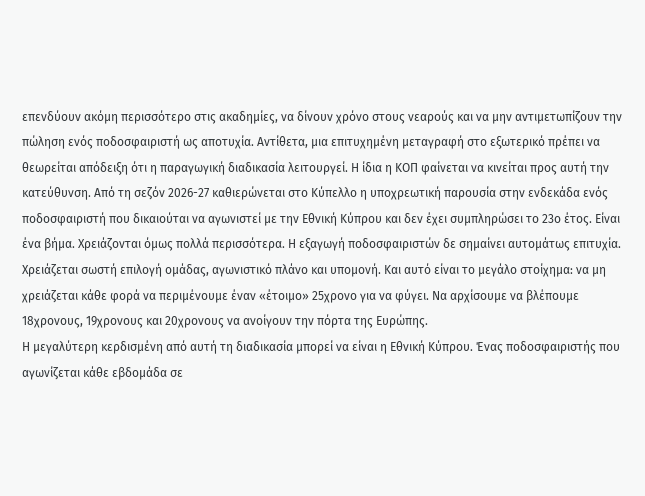επενδύουν ακόμη περισσότερο στις ακαδημίες, να δίνουν χρόνο στους νεαρούς και να μην αντιμετωπίζουν την πώληση ενός ποδοσφαιριστή ως αποτυχία. Αντίθετα, μια επιτυχημένη μεταγραφή στο εξωτερικό πρέπει να θεωρείται απόδειξη ότι η παραγωγική διαδικασία λειτουργεί. Η ίδια η ΚΟΠ φαίνεται να κινείται προς αυτή την κατεύθυνση. Από τη σεζόν 2026-27 καθιερώνεται στο Κύπελλο η υποχρεωτική παρουσία στην ενδεκάδα ενός ποδοσφαιριστή που δικαιούται να αγωνιστεί με την Εθνική Κύπρου και δεν έχει συμπληρώσει το 23ο έτος. Είναι ένα βήμα. Χρειάζονται όμως πολλά περισσότερα. Η εξαγωγή ποδοσφαιριστών δε σημαίνει αυτομάτως επιτυχία. Χρειάζεται σωστή επιλογή ομάδας, αγωνιστικό πλάνο και υπομονή. Και αυτό είναι το μεγάλο στοίχημα: να μη χρειάζεται κάθε φορά να περιμένουμε έναν «έτοιμο» 25χρονο για να φύγει. Να αρχίσουμε να βλέπουμε 18χρονους, 19χρονους και 20χρονους να ανοίγουν την πόρτα της Ευρώπης.
Η μεγαλύτερη κερδισμένη από αυτή τη διαδικασία μπορεί να είναι η Εθνική Κύπρου. Ένας ποδοσφαιριστής που αγωνίζεται κάθε εβδομάδα σε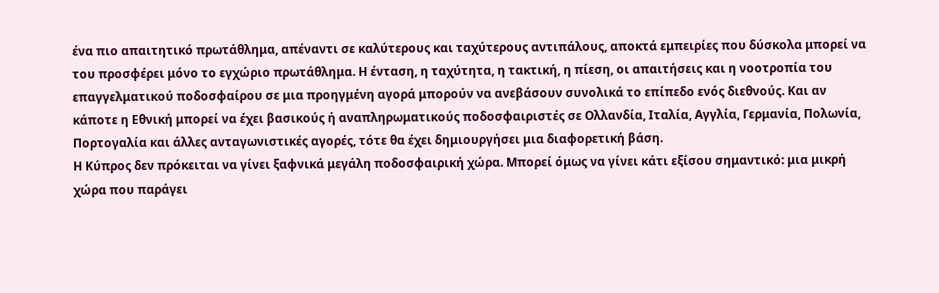ένα πιο απαιτητικό πρωτάθλημα, απέναντι σε καλύτερους και ταχύτερους αντιπάλους, αποκτά εμπειρίες που δύσκολα μπορεί να του προσφέρει μόνο το εγχώριο πρωτάθλημα. Η ένταση, η ταχύτητα, η τακτική, η πίεση, οι απαιτήσεις και η νοοτροπία του επαγγελματικού ποδοσφαίρου σε μια προηγμένη αγορά μπορούν να ανεβάσουν συνολικά το επίπεδο ενός διεθνούς. Και αν κάποτε η Εθνική μπορεί να έχει βασικούς ή αναπληρωματικούς ποδοσφαιριστές σε Ολλανδία, Ιταλία, Αγγλία, Γερμανία, Πολωνία, Πορτογαλία και άλλες ανταγωνιστικές αγορές, τότε θα έχει δημιουργήσει μια διαφορετική βάση.
Η Κύπρος δεν πρόκειται να γίνει ξαφνικά μεγάλη ποδοσφαιρική χώρα. Μπορεί όμως να γίνει κάτι εξίσου σημαντικό: μια μικρή χώρα που παράγει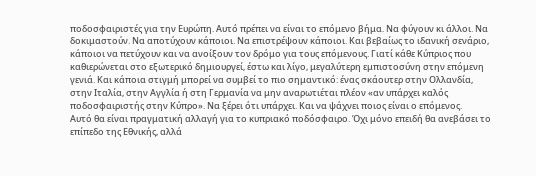ποδοσφαιριστές για την Ευρώπη. Αυτό πρέπει να είναι το επόμενο βήμα. Να φύγουν κι άλλοι. Να δοκιμαστούν. Να αποτύχουν κάποιοι. Να επιστρέψουν κάποιοι. Και βεβαίως το ιδανική σενάριο, κάποιοι να πετύχουν και να ανοίξουν τον δρόμο για τους επόμενους. Γιατί κάθε Κύπριος που καθιερώνεται στο εξωτερικό δημιουργεί, έστω και λίγο, μεγαλύτερη εμπιστοσύνη στην επόμενη γενιά. Και κάποια στιγμή μπορεί να συμβεί το πιο σημαντικό: ένας σκάουτερ στην Ολλανδία, στην Ιταλία, στην Αγγλία ή στη Γερμανία να μην αναρωτιέται πλέον «αν υπάρχει καλός ποδοσφαιριστής στην Κύπρο». Να ξέρει ότι υπάρχει. Και να ψάχνει ποιος είναι ο επόμενος.
Αυτό θα είναι πραγματική αλλαγή για το κυπριακό ποδόσφαιρο. Όχι μόνο επειδή θα ανεβάσει το επίπεδο της Εθνικής, αλλά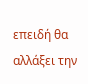επειδή θα αλλάξει την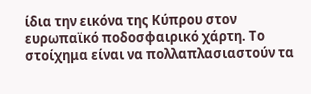ίδια την εικόνα της Κύπρου στον ευρωπαϊκό ποδοσφαιρικό χάρτη. Το στοίχημα είναι να πολλαπλασιαστούν τα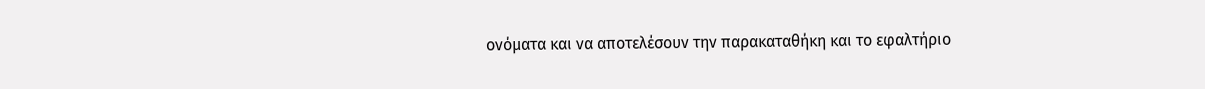ονόματα και να αποτελέσουν την παρακαταθήκη και το εφαλτήριο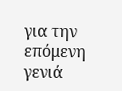για την επόμενη γενιά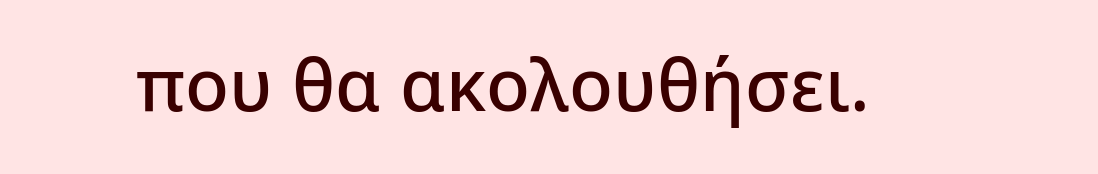που θα ακολουθήσει.